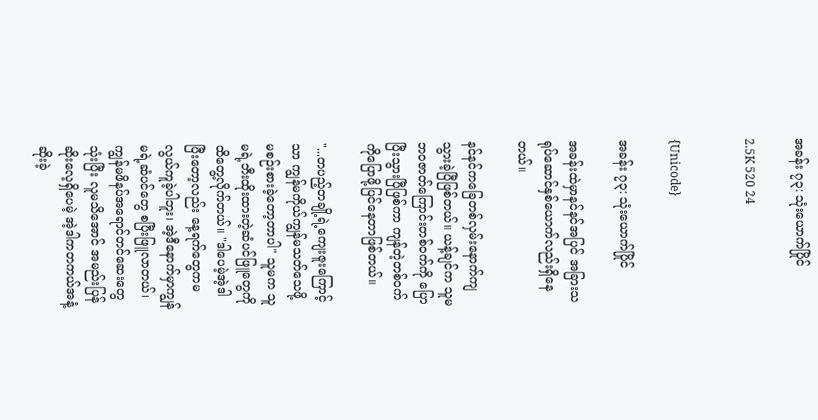အခန်း ၇၃: သုံးယောက်ပြိုင်

2.5K 520 24


{Unicode}

အခန်း ၇၃: သုံးယောက်ပြိုင်

အခန်းထဲမှာနင်နင်အပြင် အခြားသရုပ်‌ဆောင်နှစ်ယောက်လည်းရှိနေတယ်။

နင်နင်ကခြေတစ်လှမ်းနောက်ကျသွားခဲ့ပြီဖြစ်တယ်။ ယန့်ချင်က သူမဘဝဇာတ်ကြောင်းတစ်ဝက်ကို ပြောပြီးသွားပြီဖြစ်ကာ ကျန်တဲ့တစ်ဝက်ကိုပြောဖို့ပြင်နေတာဖြစ်တယ်။

"...တပည့်တချို့ရဲ့ကျေးဇူးကြောင့်သာ ကျွန်မကိုယ်ကျွန်မသတ်သေဖို့ မစဉ်းစားခဲ့တော့တာပါ" သူမက သူမရဲ့ဘီးထိုးထားတဲ့ဆံပင်ဖြူတွေကို ထိတွေ့လိုက်တယ်။ "ဒါပေမဲ့အဲ့ဒါပြီးတော့လည်း နေ့ရက်တွေကမလွယ်ကူခဲ့ပါဘူး၊ အဲ့ဒီနောက်မှာကျွန်မရဲ့ဆံပင်တွေ စပြီးဖြူလာတယ်၊ ကျွန်မဖိနပ်အရောင်တင်ဆေးတွေသုံးပြီး လူမသိအောင် အမည်းပြန်ဆိုးလေ့ရှိပေမဲ့ အဲ့ဒါကတကယ်အနံ့ဆိုးခဲ့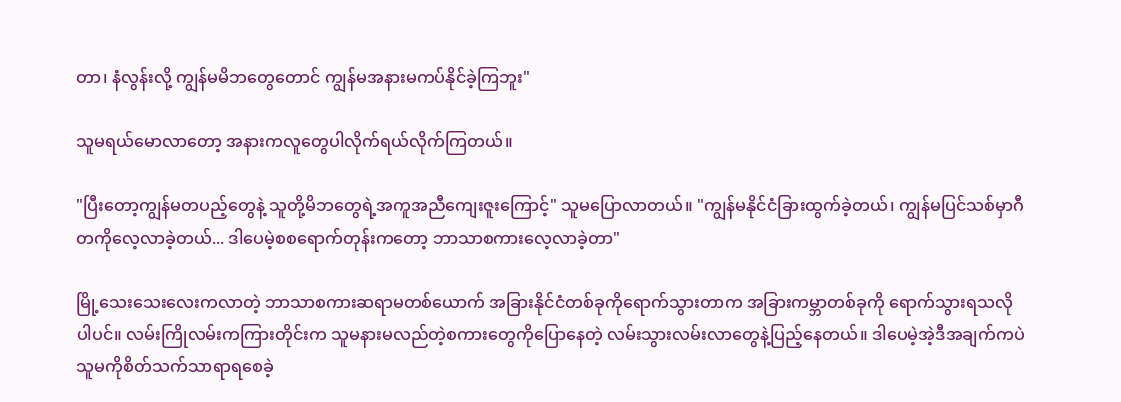တာ၊ နံလွန်းလို့ ကျွန်မမိဘတွေတောင် ကျွန်မအနားမကပ်နိုင်ခဲ့ကြဘူး"

သူမရယ်မောလာတော့ အနားကလူတွေပါလိုက်ရယ်လိုက်ကြတယ်။

"ပြီးတော့ကျွန်မတပည့်တွေနဲ့ သူတို့မိဘတွေရဲ့အကူအညီကျေးဇူးကြောင့်" သူမပြောလာတယ်။ "ကျွန်မနိုင်ငံခြားထွက်ခဲ့တယ်၊ ကျွန်မပြင်သစ်မှာဂီတကိုလေ့လာခဲ့တယ်... ဒါပေမဲ့စစရောက်တုန်းကတော့ ဘာသာစကားလေ့လာခဲ့တာ"

မြို့သေးသေးလေးကလာတဲ့ ဘာသာစကားဆရာမတစ်ယောက် အခြားနိုင်ငံတစ်ခုကိုရောက်သွားတာက အခြားကမ္ဘာတစ်ခုကို ရောက်သွားရသလိုပါပင်။ လမ်းကြိုလမ်းကကြားတိုင်းက သူမနားမလည်တဲ့စကားတွေကိုပြောနေတဲ့ လမ်းသွားလမ်းလာတွေနဲ့ပြည့်နေတယ်။ ဒါပေမဲ့အဲ့ဒီအချက်ကပဲ သူမကိုစိတ်သက်သာရာရစေခဲ့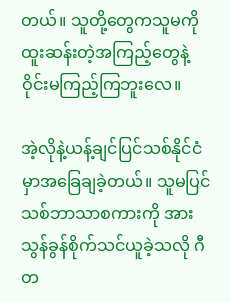တယ်။ သူတို့တွေကသူမကို ထူးဆန်းတဲ့အကြည့်တွေနဲ့ ဝိုင်းမကြည့်ကြဘူးလေ။

အဲ့လိုနဲ့ယန့်ချင်ပြင်သစ်နိုင်ငံမှာအခြေချခဲ့တယ်။ သူမပြင်သစ်ဘာသာစကားကို အားသွန်ခွန်စိုက်သင်ယူခဲ့သလို ဂီတ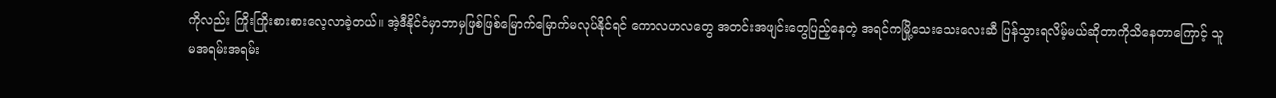ကိုလည်း ကြိုးကြိုးစားစားလေ့လာခဲ့တယ်။ အဲ့ဒီနိုင်ငံမှာဘာမှဖြစ်ဖြစ်မြောက်မြောက်မလုပ်နိုင်ရင် ကောလဟလတွေ အတင်းအဖျင်းတွေပြည့်နေတဲ့ အရင်ကမြို့သေးသေးလေးဆီ ပြန်သွားရလိမ့်မယ်ဆိုတာကိုသိနေတာကြောင့် သူမအရမ်းအရမ်း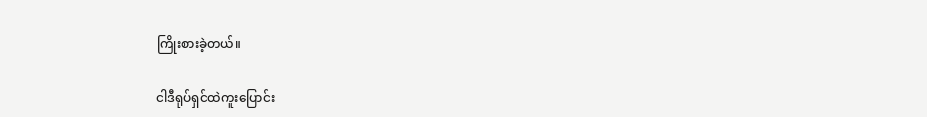ကြိုးစားခဲ့တယ်။

ငါဒီရုပ်ရှင်ထဲကူးပြောင်း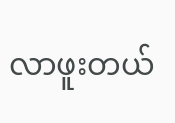လာဖူးတယ်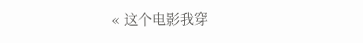« 这个电影我穿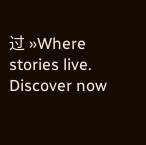过 »Where stories live. Discover now